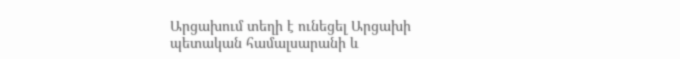Արցախում տեղի է ունեցել Արցախի պետական համալսարանի և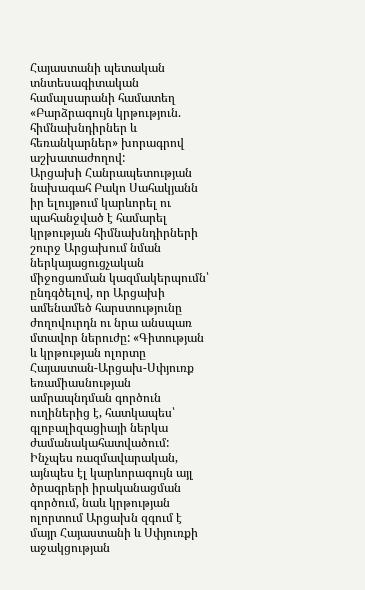Հայաստանի պետական տնտեսագիտական համալսարանի համատեղ «Բարձրագույն կրթություն. հիմնախնդիրներ և հեռանկարներ» խորագրով աշխատաժողով:
Արցախի Հանրապետության նախագահ Բակո Սահակյանն իր ելույթում կարևորել ու պահանջված է համարել կրթության հիմնախնդիրների շուրջ Արցախում նման ներկայացուցչական միջոցառման կազմակերպումն՝ ընդգծելով, որ Արցախի ամենամեծ հարստությունը ժողովուրդն ու նրա անսպառ մտավոր ներուժը: «Գիտության և կրթության ոլորտը Հայաստան-Արցախ-Սփյուռք եռամիասնության ամրապնդման գործուն ուղիներից է, հատկապես՝ գլոբալիզացիայի ներկա ժամանակահատվածում: Ինչպես ռազմավարական, այնպես էլ կարևորագույն այլ ծրագրերի իրականացման գործում, նաև կրթության ոլորտում Արցախն զգում է մայր Հայաստանի և Սփյուռքի աջակցության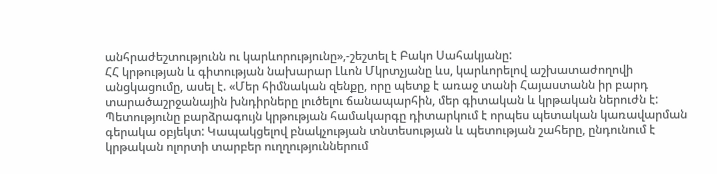անհրաժեշտությունն ու կարևորությունը»,-շեշտել է Բակո Սահակյանը:
ՀՀ կրթության և գիտության նախարար Լևոն Մկրտչյանը ևս, կարևորելով աշխատաժողովի անցկացումը, ասել է. «Մեր հիմնական զենքը, որը պետք է առաջ տանի Հայաստանն իր բարդ տարածաշրջանային խնդիրները լուծելու ճանապարհին, մեր գիտական և կրթական ներուժն է: Պետությունը բարձրագույն կրթության համակարգը դիտարկում է որպես պետական կառավարման գերակա օբյեկտ: Կապակցելով բնակչության տնտեսության և պետության շահերը, ընդունում է կրթական ոլորտի տարբեր ուղղություններում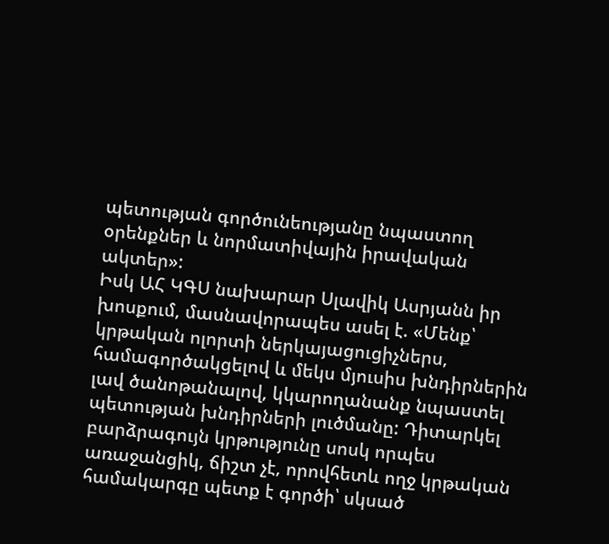պետության գործունեությանը նպաստող օրենքներ և նորմատիվային իրավական ակտեր»:
Իսկ ԱՀ ԿԳՍ նախարար Սլավիկ Ասրյանն իր խոսքում, մասնավորապես ասել է. «Մենք՝ կրթական ոլորտի ներկայացուցիչներս, համագործակցելով և մեկս մյուսիս խնդիրներին լավ ծանոթանալով, կկարողանանք նպաստել պետության խնդիրների լուծմանը: Դիտարկել բարձրագույն կրթությունը սոսկ որպես առաջանցիկ, ճիշտ չէ, որովհետև ողջ կրթական համակարգը պետք է գործի՝ սկսած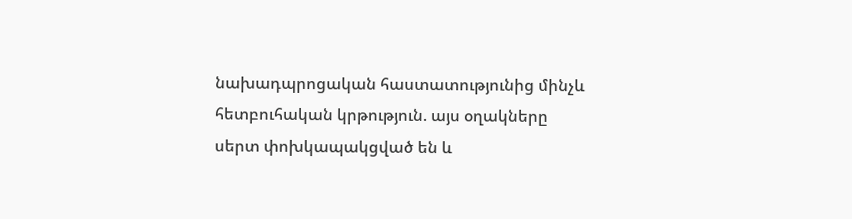նախադպրոցական հաստատությունից մինչև հետբուհական կրթություն. այս օղակները սերտ փոխկապակցված են և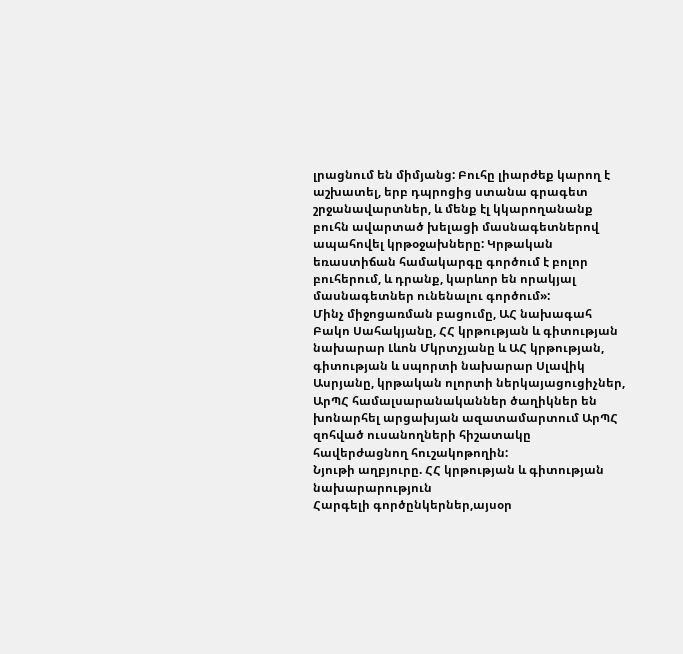լրացնում են միմյանց: Բուհը լիարժեք կարող է աշխատել, երբ դպրոցից ստանա գրագետ շրջանավարտներ, և մենք էլ կկարողանանք բուհն ավարտած խելացի մասնագետներով ապահովել կրթօջախները: Կրթական եռաստիճան համակարգը գործում է բոլոր բուհերում, և դրանք, կարևոր են որակյալ մասնագետներ ունենալու գործում»:
Մինչ միջոցառման բացումը, ԱՀ նախագահ Բակո Սահակյանը, ՀՀ կրթության և գիտության նախարար Լևոն Մկրտչյանը և ԱՀ կրթության, գիտության և սպորտի նախարար Սլավիկ Ասրյանը, կրթական ոլորտի ներկայացուցիչներ, ԱրՊՀ համալսարանականներ ծաղիկներ են խոնարհել արցախյան ազատամարտում ԱրՊՀ զոհված ուսանողների հիշատակը հավերժացնող հուշակոթողին:
Նյութի աղբյուրը. ՀՀ կրթության և գիտության նախարարություն
Հարգելի գործընկերներ,այսօր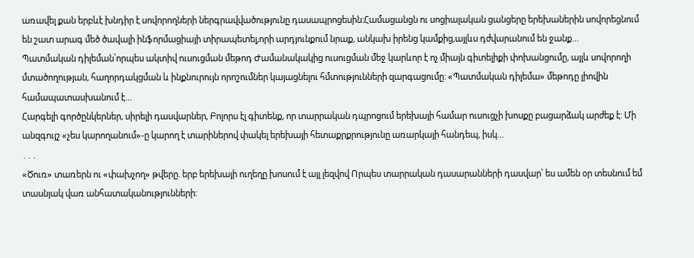առավել քան երբևէ խնդիր է սովորողների ներգրավվածությունը դասապրոցեսին:Համացանցն ու սոցիալական ցանցերը երեխաներին սովորեցնում են շատ արագ մեծ ծավալի ինֆորմացիայի տիրապետել,որի արդյունքում նրաք, անկախ իրենց կամքից,այլևս դժվարանում են ջանք…
Պատմական դիլեման՝որպես ակտիվ ուսուցման մեթոդ Ժամանակակից ուսուցման մեջ կարևոր է ոչ միայն գիտելիքի փոխանցումը, այլև սովորողի մտածողության, հաղորդակցման և ինքնուրույն որոշումներ կայացնելու հմտությունների զարգացումը: «Պատմական դիլեմա» մեթոդը լիովին համապատասխանում է…
Հարգելի գործընկերներ, սիրելի դասվարներ, Բոլորս էլ գիտենք, որ տարրական դպրոցում երեխայի համար ուսուցչի խոսքը բացարձակ արժեք է: Մի անզգույշ «չես կարողանում»-ը կարող է տարիներով փակել երեխայի հետաքրքրությունը առարկայի հանդեպ, իսկ…
․․․
«Ծուռ» տառերն ու «փախչող» թվերը. երբ երեխայի ուղեղը խոսում է այլ լեզվով Որպես տարրական դասարանների դասվար՝ ես ամեն օր տեսնում եմ տասնյակ վառ անհատականությունների: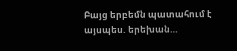Բայց երբեմն պատահում է այսպես. երեխան…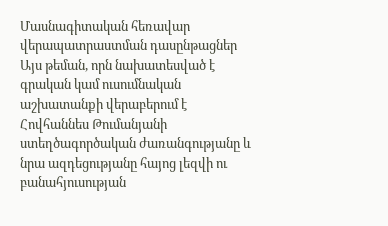Մասնագիտական հեռավար վերապատրաստման դասընթացներ
Այս թեման, որն նախատեսված է գրական կամ ուսումնական աշխատանքի վերաբերում է Հովհաննես Թումանյանի ստեղծագործական ժառանգությանը և նրա ազդեցությանը հայոց լեզվի ու բանահյուսության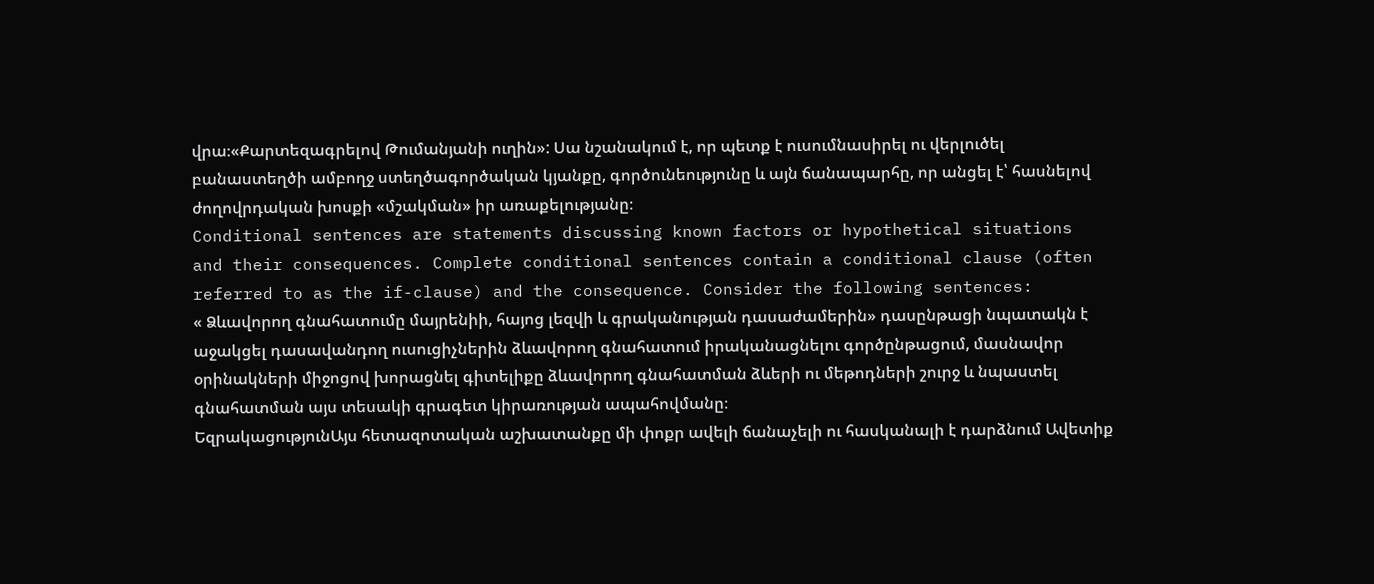վրա։«Քարտեզագրելով Թումանյանի ուղին»: Սա նշանակում է, որ պետք է ուսումնասիրել ու վերլուծել բանաստեղծի ամբողջ ստեղծագործական կյանքը, գործունեությունը և այն ճանապարհը, որ անցել է՝ հասնելով ժողովրդական խոսքի «մշակման» իր առաքելությանը։
Conditional sentences are statements discussing known factors or hypothetical situations and their consequences. Complete conditional sentences contain a conditional clause (often referred to as the if-clause) and the consequence. Consider the following sentences:
« Ձևավորող գնահատումը մայրենիի, հայոց լեզվի և գրականության դասաժամերին» դասընթացի նպատակն է աջակցել դասավանդող ուսուցիչներին ձևավորող գնահատում իրականացնելու գործընթացում, մասնավոր օրինակների միջոցով խորացնել գիտելիքը ձևավորող գնահատման ձևերի ու մեթոդների շուրջ և նպաստել գնահատման այս տեսակի գրագետ կիրառության ապահովմանը։
ԵզրակացությունԱյս հետազոտական աշխատանքը մի փոքր ավելի ճանաչելի ու հասկանալի է դարձնում Ավետիք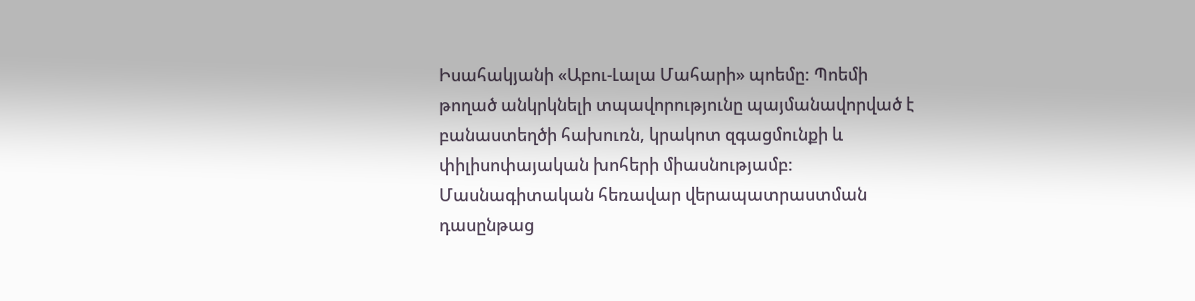Իսահակյանի «Աբու-Լալա Մահարի» պոեմը: Պոեմի թողած անկրկնելի տպավորությունը պայմանավորված է բանաստեղծի հախուռն, կրակոտ զգացմունքի և փիլիսոփայական խոհերի միասնությամբ:
Մասնագիտական հեռավար վերապատրաստման դասընթաց